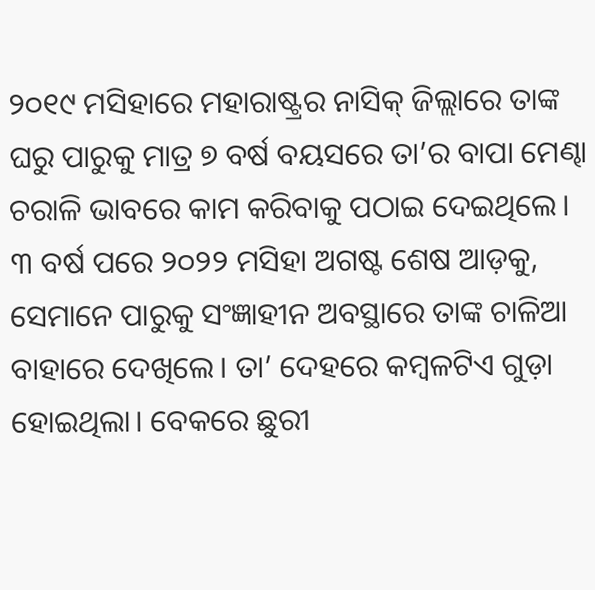୨୦୧୯ ମସିହାରେ ମହାରାଷ୍ଟ୍ରର ନାସିକ୍ ଜିଲ୍ଲାରେ ତାଙ୍କ ଘରୁ ପାରୁକୁ ମାତ୍ର ୭ ବର୍ଷ ବୟସରେ ତା’ର ବାପା ମେଣ୍ଢା ଚରାଳି ଭାବରେ କାମ କରିବାକୁ ପଠାଇ ଦେଇଥିଲେ।
୩ ବର୍ଷ ପରେ ୨୦୨୨ ମସିହା ଅଗଷ୍ଟ ଶେଷ ଆଡ଼କୁ, ସେମାନେ ପାରୁକୁ ସଂଜ୍ଞାହୀନ ଅବସ୍ଥାରେ ତାଙ୍କ ଚାଳିଆ ବାହାରେ ଦେଖିଲେ। ତା’ ଦେହରେ କମ୍ବଳଟିଏ ଗୁଡ଼ା ହୋଇଥିଲା। ବେକରେ ଛୁରୀ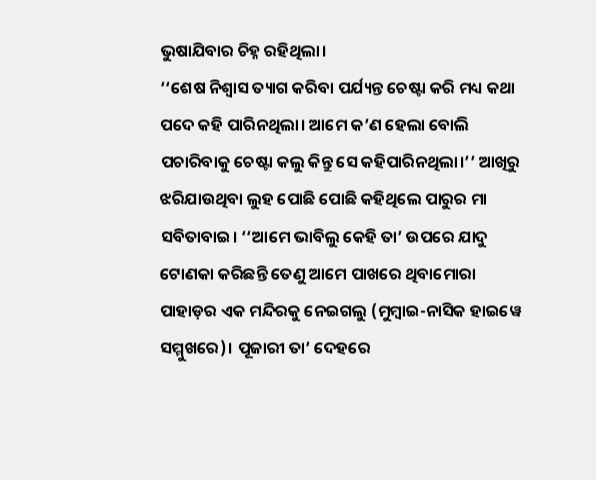ଭୁଷାଯିବାର ଚିହ୍ନ ରହିଥିଲା।
‘‘ଶେଷ ନିଶ୍ୱାସ ତ୍ୟାଗ କରିବା ପର୍ଯ୍ୟନ୍ତ ଚେଷ୍ଟା କରି ମଧ୍ୟ କଥା ପଦେ କହି ପାରିନଥିଲା। ଆମେ କ’ଣ ହେଲା ବୋଲି ପଚାରିବାକୁ ଚେଷ୍ଟା କଲୁ କିନ୍ତୁ ସେ କହିପାରିନଥିଲା।’’ ଆଖିରୁ ଝରିଯାଉଥିବା ଲୁହ ପୋଛି ପୋଛି କହିଥିଲେ ପାରୁର ମା ସବିତାବାଇ। ‘‘ଆମେ ଭାବିଲୁ କେହି ତା’ ଉପରେ ଯାଦୁ ଟୋଣକା କରିଛନ୍ତି ତେଣୁ ଆମେ ପାଖରେ ଥିବାମୋରା ପାହାଡ଼ର ଏକ ମନ୍ଦିରକୁ ନେଇଗଲୁ (ମୁମ୍ବାଇ-ନାସିକ ହାଇୱେ ସମ୍ମୁଖରେ)। ପୂଜାରୀ ତା’ ଦେହରେ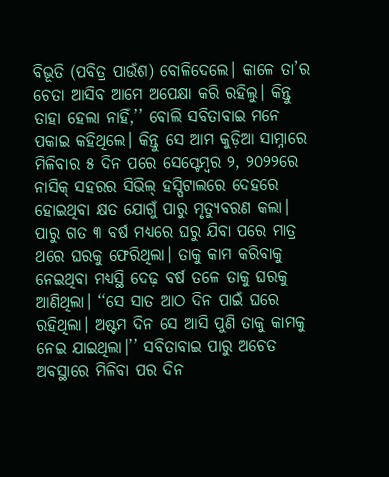ବିଭୂତି (ପବିତ୍ର ପାଉଁଶ) ବୋଳିଦେଲେ। କାଳେ ତା’ର ଚେତା ଆସିବ ଆମେ ଅପେକ୍ଷା କରି ରହିଲୁ। କିନ୍ତୁ ତାହା ହେଲା ନାହିଁ,’’ ବୋଲି ସବିତାବାଇ ମନେ ପକାଇ କହିଥିଲେ। କିନ୍ତୁ ସେ ଆମ କୁଡ଼ିଆ ସାମ୍ନାରେ ମିଳିବାର ୫ ଦିନ ପରେ ସେପ୍ଟେମ୍ବର ୨, ୨୦୨୨ରେ ନାସିକ୍ ସହରର ସିଭିଲ୍ ହସ୍ପିଟାଲରେ ଦେହରେ ହୋଇଥିବା କ୍ଷତ ଯୋଗୁଁ ପାରୁ ମୃତ୍ୟୁବରଣ କଲା।
ପାରୁ ଗତ ୩ ବର୍ଷ ମଧ୍ୟରେ ଘରୁ ଯିବା ପରେ ମାତ୍ର ଥରେ ଘରକୁ ଫେରିଥିଲା। ତାକୁ କାମ କରିବାକୁ ନେଇଥିବା ମଧ୍ୟସ୍ଥି ଦେଢ଼ ବର୍ଷ ତଳେ ତାକୁ ଘରକୁ ଆଣିଥିଲା। ‘‘ସେ ସାତ ଆଠ ଦିନ ପାଇଁ ଘରେ ରହିଥିଲା। ଅଷ୍ଟମ ଦିନ ସେ ଆସି ପୁଣି ତାକୁ କାମକୁ ନେଇ ଯାଇଥିଲା।’’ ସବିତାବାଇ ପାରୁ ଅଚେତ ଅବସ୍ଥାରେ ମିଳିବା ପର ଦିନ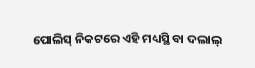ପୋଲିସ୍ ନିକଟରେ ଏହି ମଧ୍ୟସ୍ଥି ବା ଦଲାଲ୍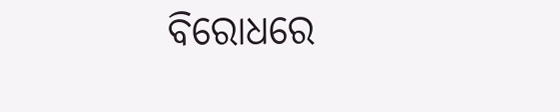ବିରୋଧରେ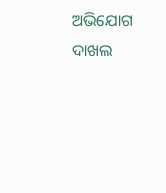ଅଭିଯୋଗ ଦାଖଲ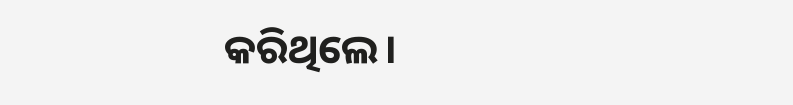କରିଥିଲେ।